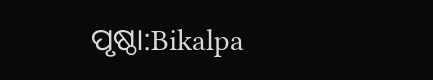ପୃଷ୍ଠା:Bikalpa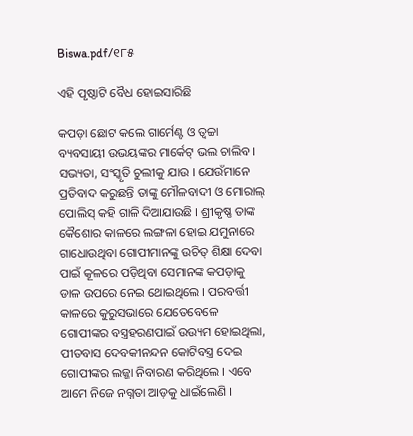Biswa.pdf/୧୮୫

ଏହି ପୃଷ୍ଠାଟି ବୈଧ ହୋଇସାରିଛି

କପଡ଼ା ଛୋଟ କଲେ ଗାର୍ମେଣ୍ଟ ଓ ତ୍ୱଚ୍ଚା ବ୍ୟବସାୟୀ ଉଭୟଙ୍କର ମାର୍କେଟ୍ ଭଲ ଚାଲିବ । ସଭ୍ୟତା, ସଂସ୍କୃତି ଚୁଲୀକୁ ଯାଉ । ଯେଉଁମାନେ ପ୍ରତିବାଦ କରୁଛନ୍ତି ତାଙ୍କୁ ମୌଳବାଦୀ ଓ ମୋରାଲ୍ ପୋଲିସ୍ କହି ଗାଳି ଦିଆଯାଉଛି । ଶ୍ରୀକୃଷ୍ଣ ତାଙ୍କ କୈଶୋର କାଳରେ ଲଙ୍ଗଳା ହୋଇ ଯମୁନାରେ ଗାଧୋଉଥିବା ଗୋପୀମାନଙ୍କୁ ଉଚିତ୍ ଶିକ୍ଷା ଦେବା ପାଇଁ କୂଳରେ ପଡ଼ିଥିବା ସେମାନଙ୍କ କପଡ଼ାକୁ ଡାଳ ଉପରେ ନେଇ ଥୋଇଥିଲେ । ପରବର୍ତ୍ତୀ କାଳରେ କୁରୁସଭାରେ ଯେତେବେଳେ ଗୋପୀଙ୍କର ବସ୍ତ୍ରହରଣପାଇଁ ଉଉ୍ୟମ ହୋଇଥିଲା, ପୀତବାସ ଦେବକୀନନ୍ଦନ କୋଟିବସ୍ତ୍ର ଦେଇ ଗୋପୀଙ୍କର ଲଜ୍ଜା ନିବାରଣ କରିଥିଲେ । ଏବେ ଆମେ ନିଜେ ନଗ୍ନତା ଆଡ଼କୁ ଧାଇଁଲେଣି ।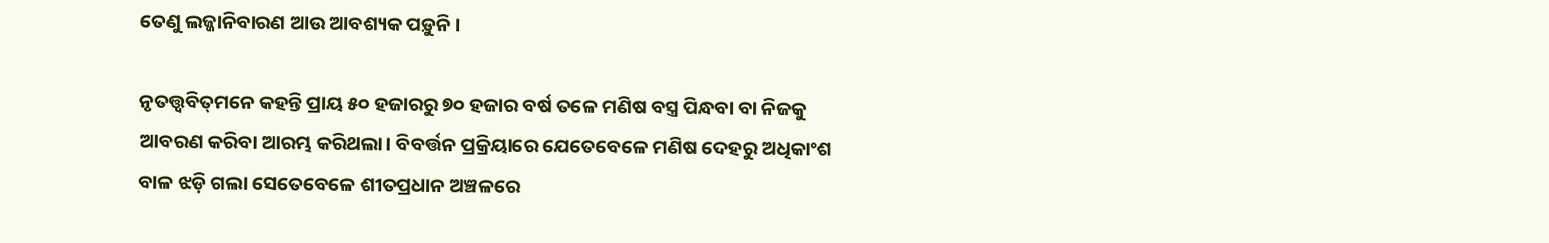ତେଣୁ ଲଜ୍ଜାନିବାରଣ ଆଉ ଆବଶ୍ୟକ ପଡ଼ୁନି ।

ନୃତତ୍ତ୍ୱବିତ୍‌ମନେ କହନ୍ତି ପ୍ରାୟ ୫୦ ହଜାରରୁ ୭୦ ହଜାର ବର୍ଷ ତଳେ ମଣିଷ ବସ୍ତ୍ର ପିନ୍ଧବା ବା ନିଜକୁ ଆବରଣ କରିବା ଆରମ୍ଭ କରିଥଲା। ବିବର୍ତ୍ତନ ପ୍ରକ୍ରିୟାରେ ଯେତେବେଳେ ମଣିଷ ଦେହରୁ ଅଧିକାଂଶ ବାଳ ଝଡ଼ି ଗଲା ସେତେବେଳେ ଶୀତପ୍ରଧାନ ଅଞ୍ଚଳରେ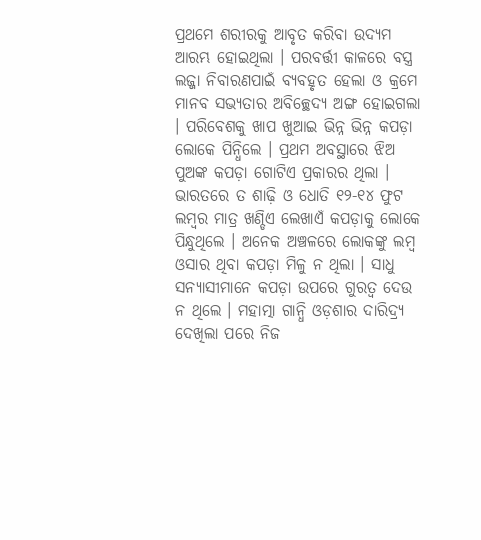ପ୍ରଥମେ ଶରୀରକୁ ଆବୃତ କରିବା ଉଦ୍ୟମ ଆରମ୍ଭ ହୋଇଥିଲା । ପରବର୍ତ୍ତୀ କାଳରେ ବସ୍ତ୍ର ଲଜ୍ଜା ନିବାରଣପାଇଁ ବ୍ୟବହୃତ ହେଲା ଓ କ୍ରମେ ମାନବ ସଭ୍ୟତାର ଅବିଚ୍ଛେଦ୍ୟ ଅଙ୍ଗ ହୋଇଗଲା । ପରିବେଶକୁ ଖାପ ଖୁଆଇ ଭିନ୍ନ ଭିନ୍ନ କପଡ଼ା ଲୋକେ ପିନ୍ଧିଲେ । ପ୍ରଥମ ଅବସ୍ଥାରେ ଝିଅ ପୁଅଙ୍କ କପଡ଼ା ଗୋଟିଏ ପ୍ରକାରର ଥିଲା । ଭାରତରେ ତ ଶାଢ଼ି ଓ ଧୋତି ୧୨-୧୪ ଫୁଟ ଲମ୍ବର ମାତ୍ର ଖଣ୍ଡିଏ ଲେଖାଏଁ କପଡ଼ାକୁ ଲୋକେ ପିନ୍ଧୁଥିଲେ । ଅନେକ ଅଞ୍ଚଳରେ ଲୋକଙ୍କୁ ଲମ୍ବ ଓସାର ଥିବା କପଡ଼ା ମିଳୁ ନ ଥିଲା । ସାଧୁ ସନ୍ୟାସୀମାନେ କପଡ଼ା ଉପରେ ଗୁରତ୍ୱ ଦେଉ ନ ଥିଲେ । ମହାତ୍ମା ଗାନ୍ଧି ଓଡ଼ଶାର ଦାରିଦ୍ର୍ୟ ଦେଖିଲା ପରେ ନିଜ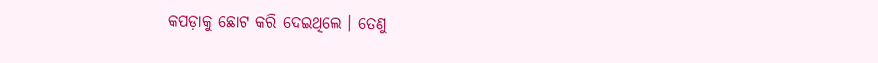କପଡ଼ାକୁ ଛୋଟ କରି ଦେଇଥିଲେ । ତେଣୁ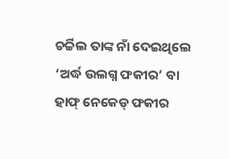ଚର୍ଚ୍ଚିଲ ତାଙ୍କ ନାଁ ଦେଇଥିଲେ ‘ଅର୍ଦ୍ଧ ଉଲଗ୍ନ ଫକୀର’ ବା ହାଫ୍ ନେକେଡ୍ ଫକୀର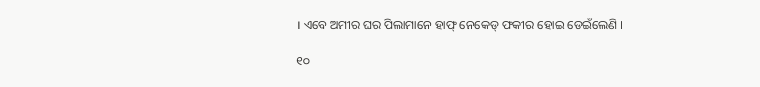। ଏବେ ଅମୀର ଘର ପିଲାମାନେ ହାଫ୍ ନେକେଡ୍ ଫକୀର ହୋଇ ଡେଇଁଲେଣି ।

୧୦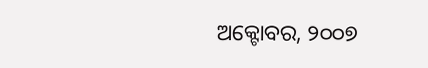ଅକ୍ଟୋବର, ୨୦୦୭